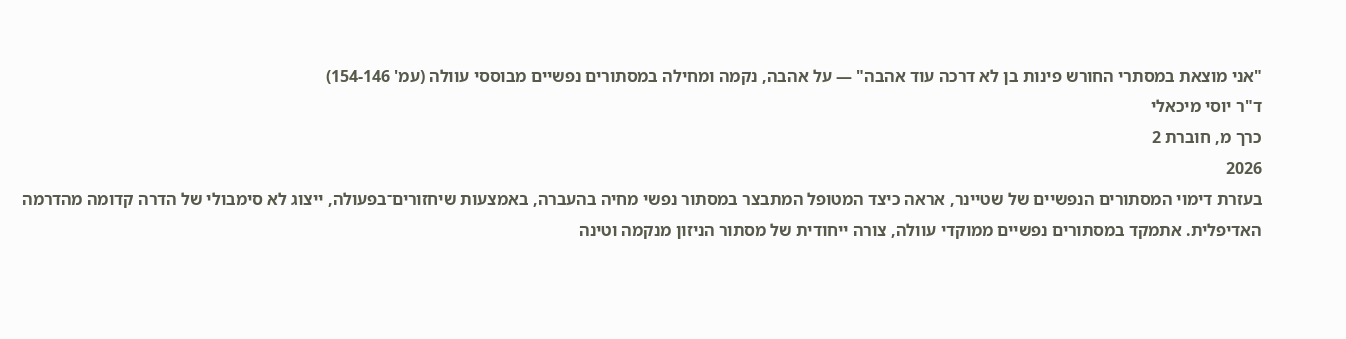"אני מוצאת במסתרי החורש פינות בן לא דרכה עוד אהבה" — על אהבה, נקמה ומחילה במסתורים נפשיים מבוססי עוולה (עמ' 154-146)
ד"ר יוסי מיכאלי
כרך מ, חוברת 2
2026
בעזרת דימוי המסתורים הנפשיים של שטיינר, אראה כיצד המטופל המתבצר במסתור נפשי מחיה בהעברה, באמצעות שיחזורים־בפעולה, ייצוג לא סימבולי של הדרה קדומה מהדרמה האדיפלית. אתמקד במסתורים נפשיים ממוקדי עוולה, צורה ייחודית של מסתור הניזון מנקמה וטינה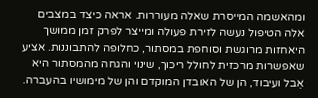ומהאשמה המייסרת שאלה מעוררות. אראה כיצד במצבים אלה הטיפול נעשה לזירת פעולה ומייצר לפרק זמן ממושך היאחזות מרוגשת וסוחפת במסתור, כחלופה להתבוננות. אציע שאפשרות מרכזית לחולל ריכוך, שינוי והגחה מהמסתור היא אֵבל ועיבוד, הן של האובדן המוקדם והן של מימושיו בהעברה.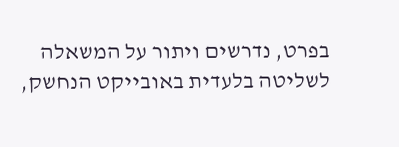בפרט, נדרשים ויתור על המשאלה לשליטה בלעדית באובייקט הנחשק,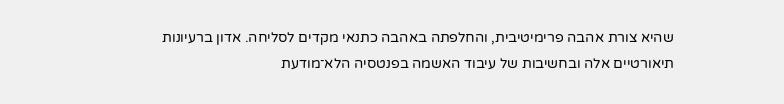שהיא צורת אהבה פרימיטיבית, והחלפתה באהבה כתנאי מקדים לסליחה. אדון ברעיונות תיאורטיים אלה ובחשיבות של עיבוד האשמה בפנטסיה הלא־מודעת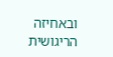ובאחיזה הריגושית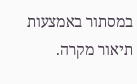במסתור באמצעות תיאור מקרה.